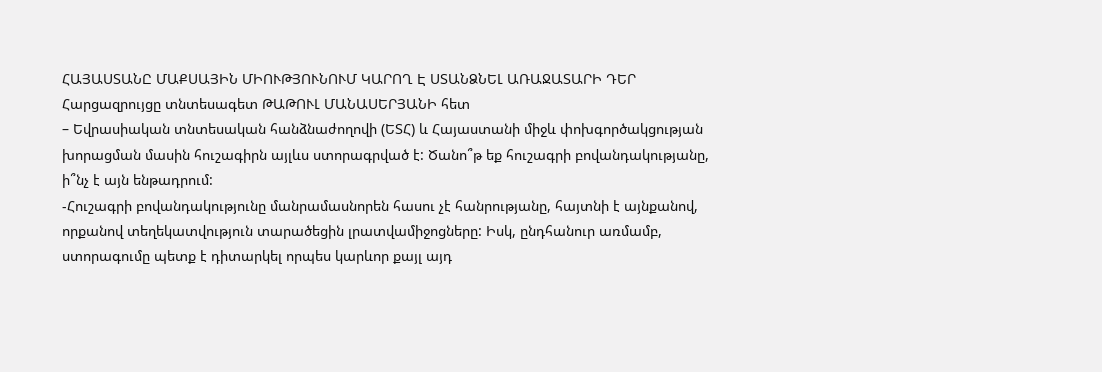ՀԱՅԱՍՏԱՆԸ ՄԱՔՍԱՅԻՆ ՄԻՈՒԹՅՈՒՆՈՒՄ ԿԱՐՈՂ Է ՍՏԱՆՁՆԵԼ ԱՌԱՋԱՏԱՐԻ ԴԵՐ
Հարցազրույցը տնտեսագետ ԹԱԹՈՒԼ ՄԱՆԱՍԵՐՅԱՆԻ հետ
– Եվրասիական տնտեսական հանձնաժողովի (ԵՏՀ) և Հայաստանի միջև փոխգործակցության խորացման մասին հուշագիրն այլևս ստորագրված է: Ծանո՞թ եք հուշագրի բովանդակությանը, ի՞նչ է այն ենթադրում:
-Հուշագրի բովանդակությունը մանրամասնորեն հասու չէ հանրությանը, հայտնի է այնքանով, որքանով տեղեկատվություն տարածեցին լրատվամիջոցները: Իսկ, ընդհանուր առմամբ, ստորագումը պետք է դիտարկել որպես կարևոր քայլ այդ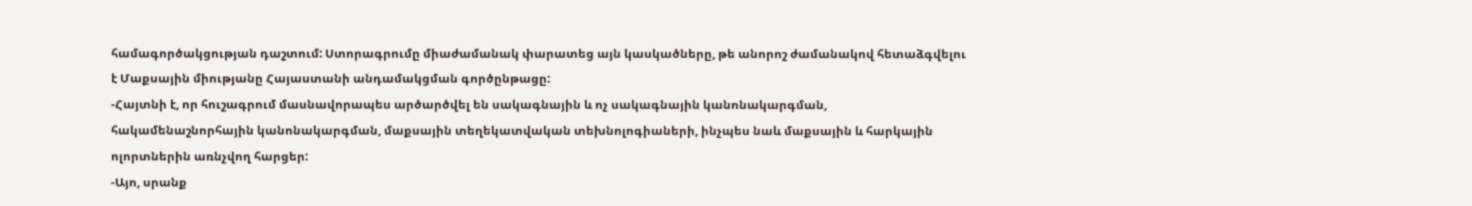համագործակցության դաշտում: Ստորագրումը միաժամանակ փարատեց այն կասկածները, թե անորոշ ժամանակով հետաձգվելու է Մաքսային միությանը Հայաստանի անդամակցման գործընթացը:
-Հայտնի է, որ հուշագրում մասնավորապես արծարծվել են սակագնային և ոչ սակագնային կանոնակարգման, հակամենաշնորհային կանոնակարգման, մաքսային տեղեկատվական տեխնոլոգիաների, ինչպես նաև մաքսային և հարկային ոլորտներին առնչվող հարցեր:
-Այո, սրանք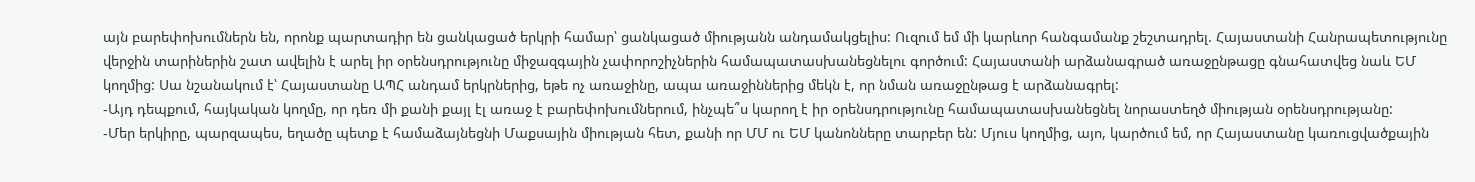այն բարեփոխումներն են, որոնք պարտադիր են ցանկացած երկրի համար՝ ցանկացած միությանն անդամակցելիս: Ուզում եմ մի կարևոր հանգամանք շեշտադրել. Հայաստանի Հանրապետությունը վերջին տարիներին շատ ավելին է արել իր օրենսդրությունը միջազգային չափորոշիչներին համապատասխանեցնելու գործում: Հայաստանի արձանագրած առաջընթացը գնահատվեց նաև ԵՄ կողմից: Սա նշանակում է՝ Հայաստանը ԱՊՀ անդամ երկրներից, եթե ոչ առաջինը, ապա առաջիններից մեկն է, որ նման առաջընթաց է արձանագրել:
-Այդ դեպքում, հայկական կողմը, որ դեռ մի քանի քայլ էլ առաջ է բարեփոխումներում, ինչպե՞ս կարող է իր օրենսդրությունը համապատասխանեցնել նորաստեղծ միության օրենսդրությանը:
-Մեր երկիրը, պարզապես, եղածը պետք է համաձայնեցնի Մաքսային միության հետ, քանի որ ՄՄ ու ԵՄ կանոնները տարբեր են: Մյուս կողմից, այո, կարծում եմ, որ Հայաստանը կառուցվածքային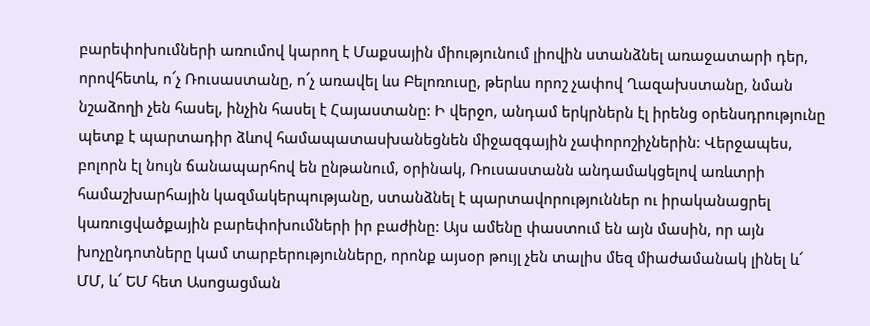բարեփոխումների առումով կարող է Մաքսային միությունում լիովին ստանձնել առաջատարի դեր, որովհետև, ո՜չ Ռուսաստանը, ո՜չ առավել ևս Բելոռուսը, թերևս որոշ չափով Ղազախստանը, նման նշաձողի չեն հասել, ինչին հասել է Հայաստանը: Ի վերջո, անդամ երկրներն էլ իրենց օրենսդրությունը պետք է պարտադիր ձևով համապատասխանեցնեն միջազգային չափորոշիչներին: Վերջապես, բոլորն էլ նույն ճանապարհով են ընթանում, օրինակ, Ռուսաստանն անդամակցելով առևտրի համաշխարհային կազմակերպությանը, ստանձնել է պարտավորություններ ու իրականացրել կառուցվածքային բարեփոխումների իր բաժինը: Այս ամենը փաստում են այն մասին, որ այն խոչընդոտները կամ տարբերությունները, որոնք այսօր թույլ չեն տալիս մեզ միաժամանակ լինել և՜ ՄՄ, և՜ ԵՄ հետ Ասոցացման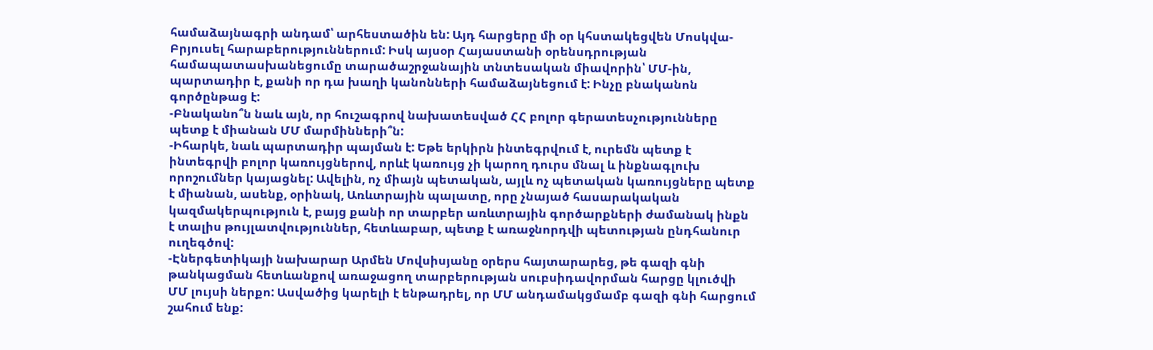համաձայնագրի անդամ՝ արհեստածին են: Այդ հարցերը մի օր կհստակեցվեն Մոսկվա-Բրյուսել հարաբերություններում: Իսկ այսօր Հայաստանի օրենսդրության համապատասխանեցումը տարածաշրջանային տնտեսական միավորին՝ ՄՄ-ին, պարտադիր է, քանի որ դա խաղի կանոնների համաձայնեցում է: Ինչը բնականոն գործընթաց է:
-Բնականո՞ն նաև այն, որ հուշագրով նախատեսված ՀՀ բոլոր գերատեսչությունները պետք է միանան ՄՄ մարմինների՞ն:
-Իհարկե, նաև պարտադիր պայման է: Եթե երկիրն ինտեգրվում է, ուրեմն պետք է ինտեգրվի բոլոր կառույցներով, որևէ կառույց չի կարող դուրս մնալ և ինքնագլուխ որոշումներ կայացնել: Ավելին, ոչ միայն պետական, այլև ոչ պետական կառույցները պետք է միանան, ասենք, օրինակ, Առևտրային պալատը, որը չնայած հասարակական կազմակերպություն է, բայց քանի որ տարբեր առևտրային գործարքների ժամանակ ինքն է տալիս թույլատվություններ, հետևաբար, պետք է առաջնորդվի պետության ընդհանուր ուղեգծով:
-Էներգետիկայի նախարար Արմեն Մովսիսյանը օրերս հայտարարեց, թե գազի գնի թանկացման հետևանքով առաջացող տարբերության սուբսիդավորման հարցը կլուծվի ՄՄ լույսի ներքո: Ասվածից կարելի է ենթադրել, որ ՄՄ անդամակցմամբ գազի գնի հարցում շահում ենք: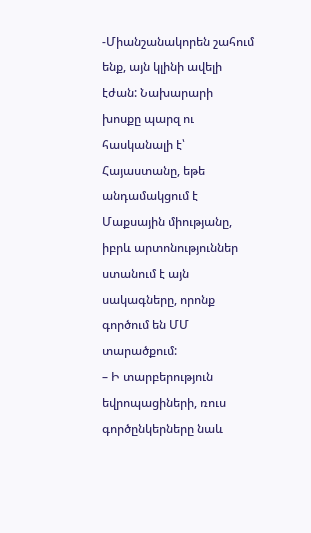-Միանշանակորեն շահում ենք, այն կլինի ավելի էժան: Նախարարի խոսքը պարզ ու հասկանալի է՝ Հայաստանը, եթե անդամակցում է Մաքսային միությանը, իբրև արտոնություններ ստանում է այն սակագները, որոնք գործում են ՄՄ տարածքում:
– Ի տարբերություն եվրոպացիների, ռուս գործընկերները նաև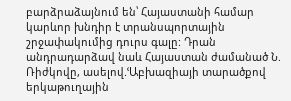բարձրաձայնում են՝ Հայաստանի համար կարևոր խնդիր է տրանսպորտային շրջափակումից դուրս գալը: Դրան անդրադարձավ նաև Հայաստան ժամանած Ն. Ռիժկովը, ասելով.ՙԱբխազիայի տարածքով երկաթուղային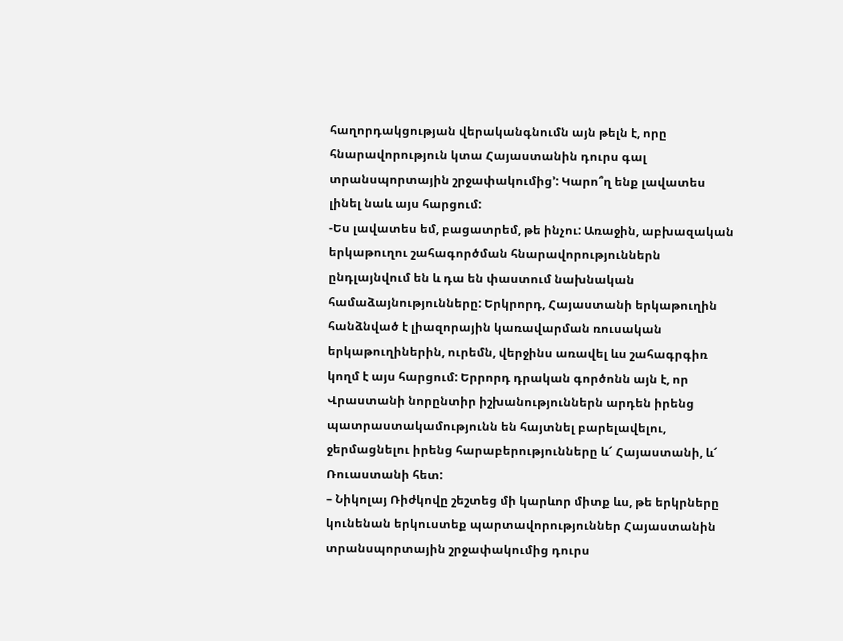հաղորդակցության վերականգնումն այն թելն է, որը հնարավորություն կտա Հայաստանին դուրս գալ տրանսպորտային շրջափակումից՚: Կարո՞ղ ենք լավատես լինել նաև այս հարցում:
-Ես լավատես եմ, բացատրեմ, թե ինչու: Առաջին, աբխազական երկաթուղու շահագործման հնարավորություններն ընդլայնվում են և դա են փաստում նախնական համաձայնությունները: Երկրորդ, Հայաստանի երկաթուղին հանձնված է լիազորային կառավարման ռուսական երկաթուղիներին, ուրեմն, վերջինս առավել ևս շահագրգիռ կողմ է այս հարցում: Երրորդ դրական գործոնն այն է, որ Վրաստանի նորընտիր իշխանություններն արդեն իրենց պատրաստակամությունն են հայտնել բարելավելու, ջերմացնելու իրենց հարաբերությունները և՜ Հայաստանի, և՜ Ռուաստանի հետ:
– Նիկոլայ Ռիժկովը շեշտեց մի կարևոր միտք ևս, թե երկրները կունենան երկուստեք պարտավորություններ Հայաստանին տրանսպորտային շրջափակումից դուրս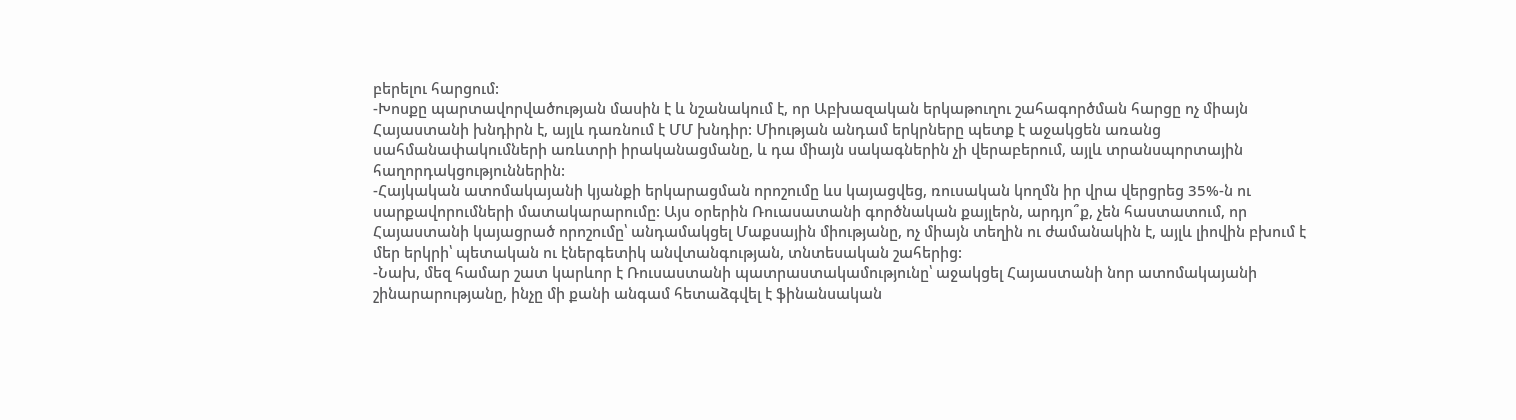բերելու հարցում:
-Խոսքը պարտավորվածության մասին է և նշանակում է, որ Աբխազական երկաթուղու շահագործման հարցը ոչ միայն Հայաստանի խնդիրն է, այլև դառնում է ՄՄ խնդիր: Միության անդամ երկրները պետք է աջակցեն առանց սահմանափակումների առևտրի իրականացմանը, և դա միայն սակագներին չի վերաբերում, այլև տրանսպորտային հաղորդակցություններին:
-Հայկական ատոմակայանի կյանքի երկարացման որոշումը ևս կայացվեց, ռուսական կողմն իր վրա վերցրեց 35%-ն ու սարքավորումների մատակարարումը: Այս օրերին Ռուասատանի գործնական քայլերն, արդյո՞ք, չեն հաստատում, որ Հայաստանի կայացրած որոշումը՝ անդամակցել Մաքսային միությանը, ոչ միայն տեղին ու ժամանակին է, այլև լիովին բխում է մեր երկրի՝ պետական ու էներգետիկ անվտանգության, տնտեսական շահերից:
-Նախ, մեզ համար շատ կարևոր է Ռուսաստանի պատրաստակամությունը՝ աջակցել Հայաստանի նոր ատոմակայանի շինարարությանը, ինչը մի քանի անգամ հետաձգվել է ֆինանսական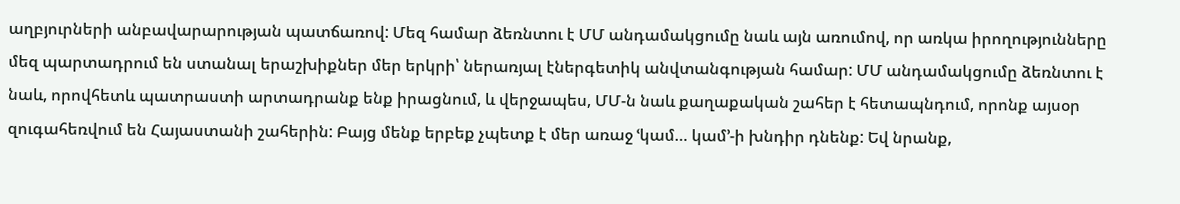աղբյուրների անբավարարության պատճառով: Մեզ համար ձեռնտու է ՄՄ անդամակցումը նաև այն առումով, որ առկա իրողությունները մեզ պարտադրում են ստանալ երաշխիքներ մեր երկրի՝ ներառյալ էներգետիկ անվտանգության համար: ՄՄ անդամակցումը ձեռնտու է նաև, որովհետև պատրաստի արտադրանք ենք իրացնում, և վերջապես, ՄՄ-ն նաև քաղաքական շահեր է հետապնդում, որոնք այսօր զուգահեռվում են Հայաստանի շահերին: Բայց մենք երբեք չպետք է մեր առաջ ՙկամ… կամ՚-ի խնդիր դնենք: Եվ նրանք,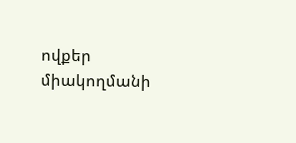ովքեր միակողմանի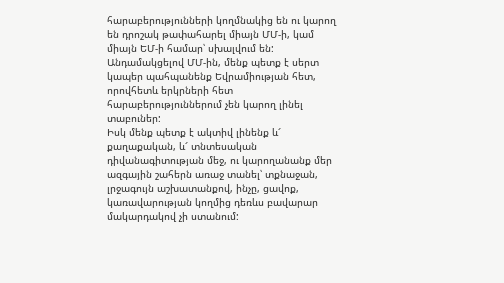հարաբերությունների կողմնակից են ու կարող են դրոշակ թափահարել միայն ՄՄ-ի, կամ միայն ԵՄ-ի համար՝ սխալվում են: Անդամակցելով ՄՄ-ին, մենք պետք է սերտ կապեր պահպանենք Եվրամիության հետ, որովհետև երկրների հետ հարաբերություններում չեն կարող լինել տաբուներ:
Իսկ մենք պետք է ակտիվ լինենք և՜ քաղաքական, և՜ տնտեսական դիվանագիտության մեջ, ու կարողանանք մեր ազգային շահերն առաջ տանել՝ տքնաջան, լրջագույն աշխատանքով, ինչը, ցավոք, կառավարության կողմից դեռևս բավարար մակարդակով չի ստանում: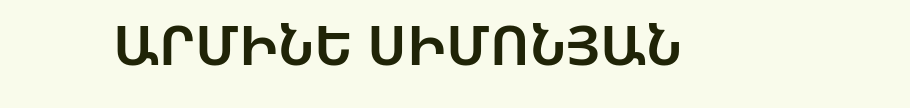ԱՐՄԻՆԵ ՍԻՄՈՆՅԱՆ